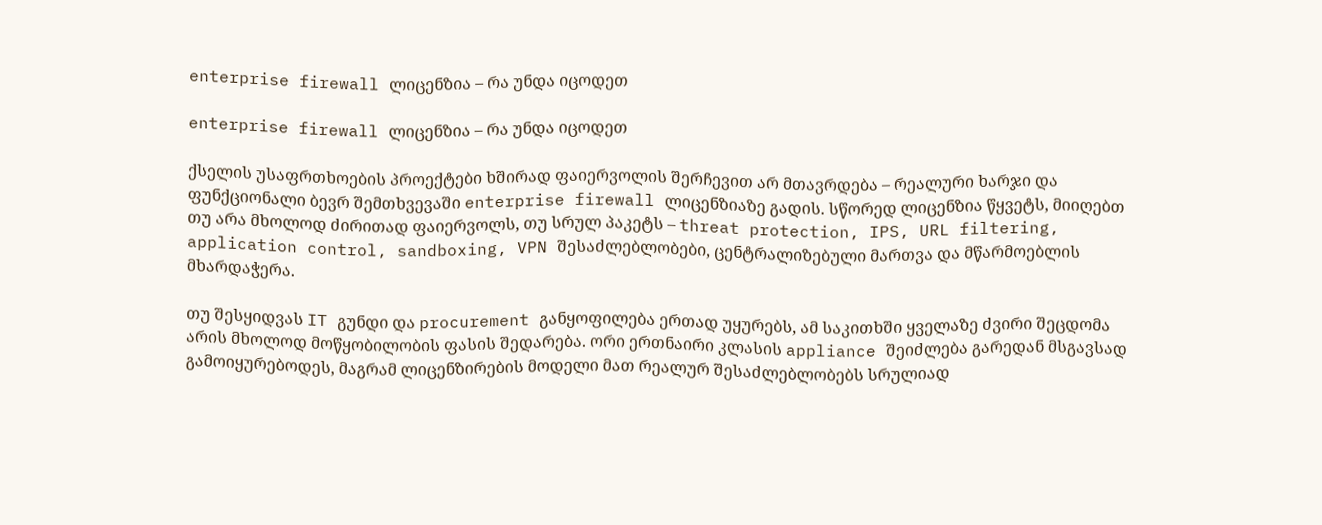enterprise firewall ლიცენზია – რა უნდა იცოდეთ

enterprise firewall ლიცენზია – რა უნდა იცოდეთ

ქსელის უსაფრთხოების პროექტები ხშირად ფაიერვოლის შერჩევით არ მთავრდება – რეალური ხარჯი და ფუნქციონალი ბევრ შემთხვევაში enterprise firewall ლიცენზიაზე გადის. სწორედ ლიცენზია წყვეტს, მიიღებთ თუ არა მხოლოდ ძირითად ფაიერვოლს, თუ სრულ პაკეტს – threat protection, IPS, URL filtering, application control, sandboxing, VPN შესაძლებლობები, ცენტრალიზებული მართვა და მწარმოებლის მხარდაჭერა.

თუ შესყიდვას IT გუნდი და procurement განყოფილება ერთად უყურებს, ამ საკითხში ყველაზე ძვირი შეცდომა არის მხოლოდ მოწყობილობის ფასის შედარება. ორი ერთნაირი კლასის appliance შეიძლება გარედან მსგავსად გამოიყურებოდეს, მაგრამ ლიცენზირების მოდელი მათ რეალურ შესაძლებლობებს სრულიად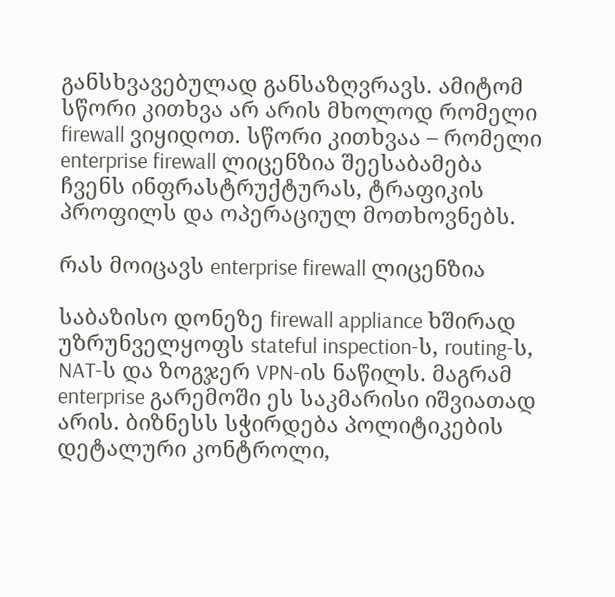განსხვავებულად განსაზღვრავს. ამიტომ სწორი კითხვა არ არის მხოლოდ რომელი firewall ვიყიდოთ. სწორი კითხვაა – რომელი enterprise firewall ლიცენზია შეესაბამება ჩვენს ინფრასტრუქტურას, ტრაფიკის პროფილს და ოპერაციულ მოთხოვნებს.

რას მოიცავს enterprise firewall ლიცენზია

საბაზისო დონეზე firewall appliance ხშირად უზრუნველყოფს stateful inspection-ს, routing-ს, NAT-ს და ზოგჯერ VPN-ის ნაწილს. მაგრამ enterprise გარემოში ეს საკმარისი იშვიათად არის. ბიზნესს სჭირდება პოლიტიკების დეტალური კონტროლი,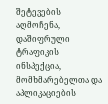შეტევების აღმოჩენა, დაშიფრული ტრაფიკის ინსპექცია, მომხმარებელთა და აპლიკაციების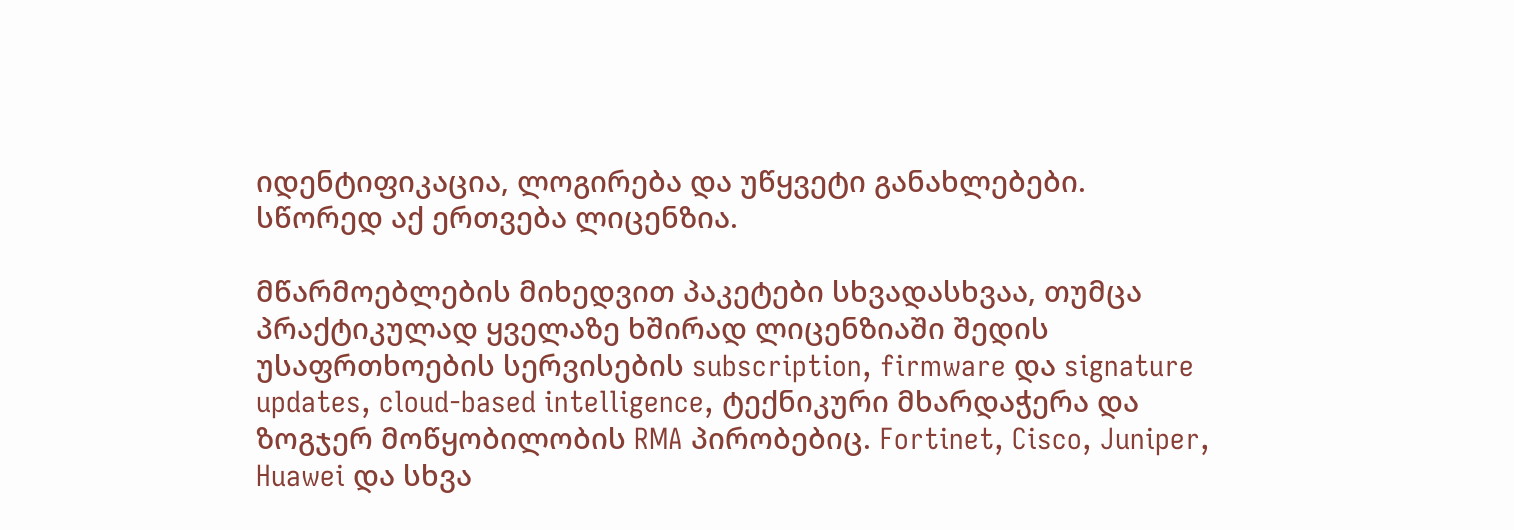იდენტიფიკაცია, ლოგირება და უწყვეტი განახლებები. სწორედ აქ ერთვება ლიცენზია.

მწარმოებლების მიხედვით პაკეტები სხვადასხვაა, თუმცა პრაქტიკულად ყველაზე ხშირად ლიცენზიაში შედის უსაფრთხოების სერვისების subscription, firmware და signature updates, cloud-based intelligence, ტექნიკური მხარდაჭერა და ზოგჯერ მოწყობილობის RMA პირობებიც. Fortinet, Cisco, Juniper, Huawei და სხვა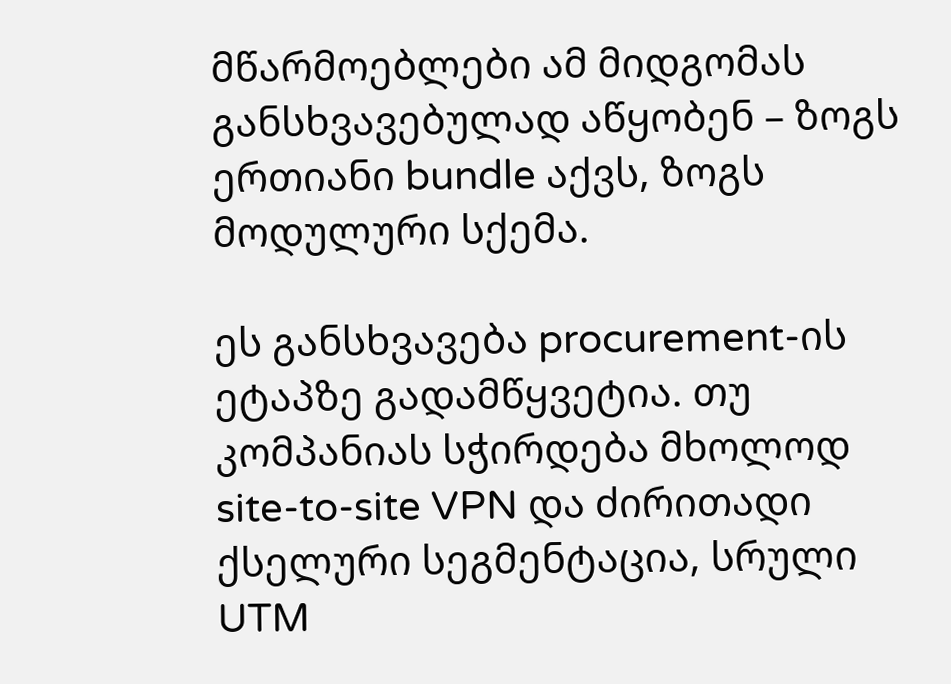მწარმოებლები ამ მიდგომას განსხვავებულად აწყობენ – ზოგს ერთიანი bundle აქვს, ზოგს მოდულური სქემა.

ეს განსხვავება procurement-ის ეტაპზე გადამწყვეტია. თუ კომპანიას სჭირდება მხოლოდ site-to-site VPN და ძირითადი ქსელური სეგმენტაცია, სრული UTM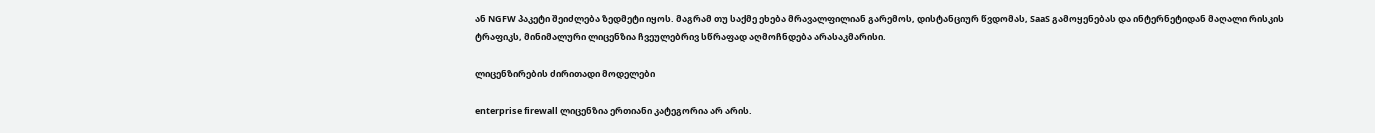ან NGFW პაკეტი შეიძლება ზედმეტი იყოს. მაგრამ თუ საქმე ეხება მრავალფილიან გარემოს, დისტანციურ წვდომას, SaaS გამოყენებას და ინტერნეტიდან მაღალი რისკის ტრაფიკს, მინიმალური ლიცენზია ჩვეულებრივ სწრაფად აღმოჩნდება არასაკმარისი.

ლიცენზირების ძირითადი მოდელები

enterprise firewall ლიცენზია ერთიანი კატეგორია არ არის.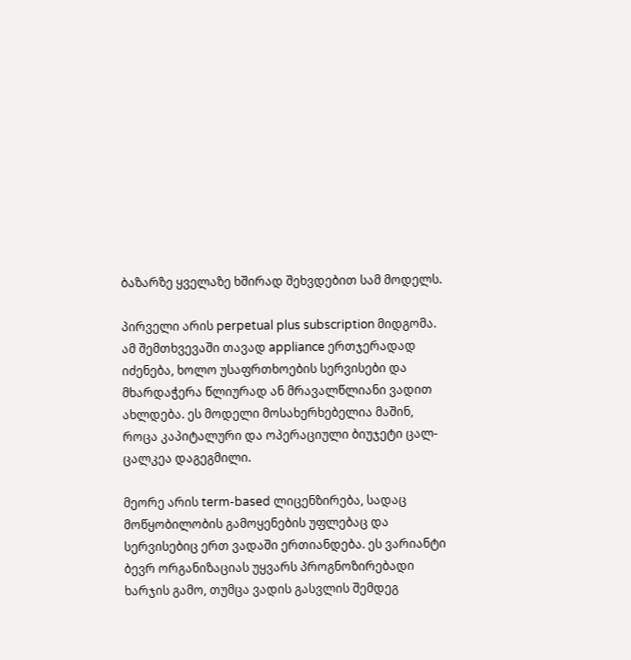ბაზარზე ყველაზე ხშირად შეხვდებით სამ მოდელს.

პირველი არის perpetual plus subscription მიდგომა. ამ შემთხვევაში თავად appliance ერთჯერადად იძენება, ხოლო უსაფრთხოების სერვისები და მხარდაჭერა წლიურად ან მრავალწლიანი ვადით ახლდება. ეს მოდელი მოსახერხებელია მაშინ, როცა კაპიტალური და ოპერაციული ბიუჯეტი ცალ-ცალკეა დაგეგმილი.

მეორე არის term-based ლიცენზირება, სადაც მოწყობილობის გამოყენების უფლებაც და სერვისებიც ერთ ვადაში ერთიანდება. ეს ვარიანტი ბევრ ორგანიზაციას უყვარს პროგნოზირებადი ხარჯის გამო, თუმცა ვადის გასვლის შემდეგ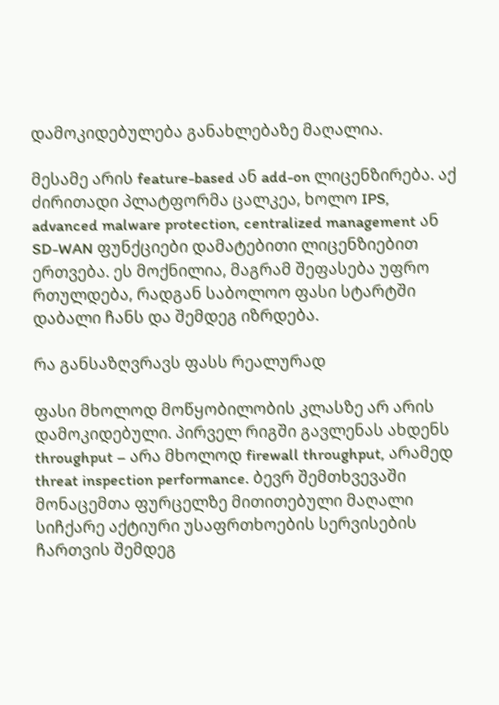დამოკიდებულება განახლებაზე მაღალია.

მესამე არის feature-based ან add-on ლიცენზირება. აქ ძირითადი პლატფორმა ცალკეა, ხოლო IPS, advanced malware protection, centralized management ან SD-WAN ფუნქციები დამატებითი ლიცენზიებით ერთვება. ეს მოქნილია, მაგრამ შეფასება უფრო რთულდება, რადგან საბოლოო ფასი სტარტში დაბალი ჩანს და შემდეგ იზრდება.

რა განსაზღვრავს ფასს რეალურად

ფასი მხოლოდ მოწყობილობის კლასზე არ არის დამოკიდებული. პირველ რიგში გავლენას ახდენს throughput – არა მხოლოდ firewall throughput, არამედ threat inspection performance. ბევრ შემთხვევაში მონაცემთა ფურცელზე მითითებული მაღალი სიჩქარე აქტიური უსაფრთხოების სერვისების ჩართვის შემდეგ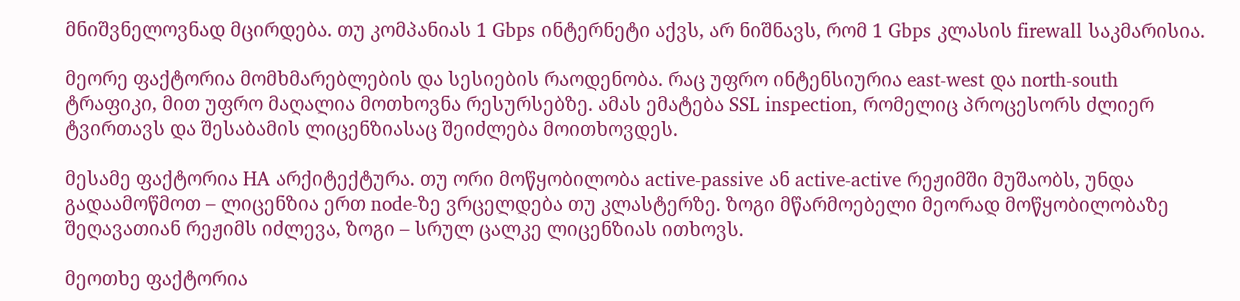მნიშვნელოვნად მცირდება. თუ კომპანიას 1 Gbps ინტერნეტი აქვს, არ ნიშნავს, რომ 1 Gbps კლასის firewall საკმარისია.

მეორე ფაქტორია მომხმარებლების და სესიების რაოდენობა. რაც უფრო ინტენსიურია east-west და north-south ტრაფიკი, მით უფრო მაღალია მოთხოვნა რესურსებზე. ამას ემატება SSL inspection, რომელიც პროცესორს ძლიერ ტვირთავს და შესაბამის ლიცენზიასაც შეიძლება მოითხოვდეს.

მესამე ფაქტორია HA არქიტექტურა. თუ ორი მოწყობილობა active-passive ან active-active რეჟიმში მუშაობს, უნდა გადაამოწმოთ – ლიცენზია ერთ node-ზე ვრცელდება თუ კლასტერზე. ზოგი მწარმოებელი მეორად მოწყობილობაზე შეღავათიან რეჟიმს იძლევა, ზოგი – სრულ ცალკე ლიცენზიას ითხოვს.

მეოთხე ფაქტორია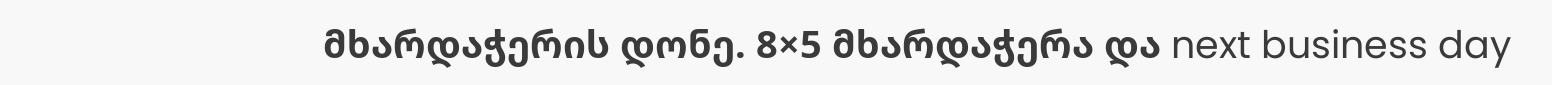მხარდაჭერის დონე. 8×5 მხარდაჭერა და next business day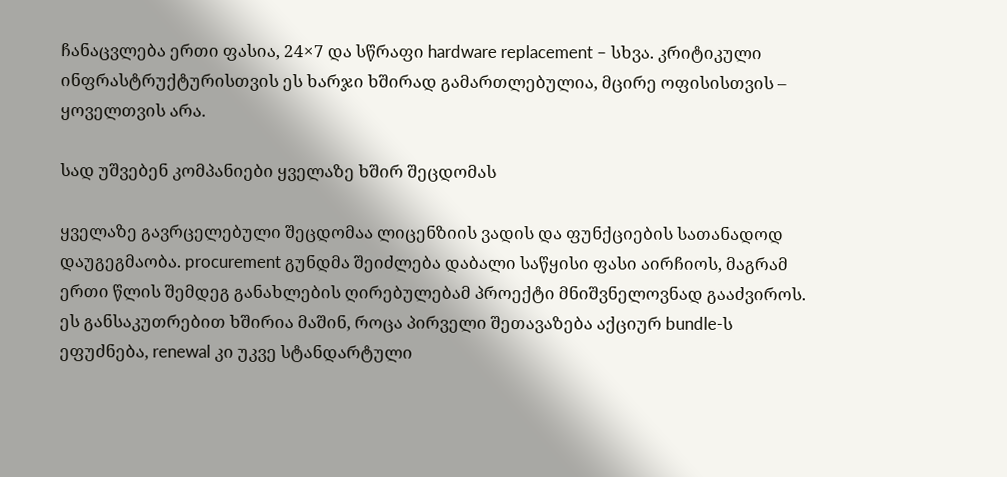ჩანაცვლება ერთი ფასია, 24×7 და სწრაფი hardware replacement – სხვა. კრიტიკული ინფრასტრუქტურისთვის ეს ხარჯი ხშირად გამართლებულია, მცირე ოფისისთვის – ყოველთვის არა.

სად უშვებენ კომპანიები ყველაზე ხშირ შეცდომას

ყველაზე გავრცელებული შეცდომაა ლიცენზიის ვადის და ფუნქციების სათანადოდ დაუგეგმაობა. procurement გუნდმა შეიძლება დაბალი საწყისი ფასი აირჩიოს, მაგრამ ერთი წლის შემდეგ განახლების ღირებულებამ პროექტი მნიშვნელოვნად გააძვიროს. ეს განსაკუთრებით ხშირია მაშინ, როცა პირველი შეთავაზება აქციურ bundle-ს ეფუძნება, renewal კი უკვე სტანდარტული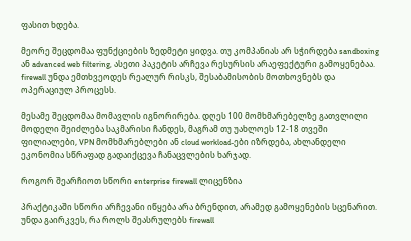ფასით ხდება.

მეორე შეცდომაა ფუნქციების ზედმეტი ყიდვა. თუ კომპანიას არ სჭირდება sandboxing ან advanced web filtering, ასეთი პაკეტის არჩევა რესურსის არაეფექტური გამოყენებაა. firewall უნდა ემთხვეოდეს რეალურ რისკს, შესაბამისობის მოთხოვნებს და ოპერაციულ პროცესს.

მესამე შეცდომაა მომავლის იგნორირება. დღეს 100 მომხმარებელზე გათვლილი მოდელი შეიძლება საკმარისი ჩანდეს, მაგრამ თუ უახლოეს 12-18 თვეში ფილიალები, VPN მომხმარებლები ან cloud workload-ები იზრდება, ახლანდელი ეკონომია სწრაფად გადაიქცევა ჩანაცვლების ხარჯად.

როგორ შეარჩიოთ სწორი enterprise firewall ლიცენზია

პრაქტიკაში სწორი არჩევანი იწყება არა ბრენდით, არამედ გამოყენების სცენარით. უნდა გაირკვეს, რა როლს შეასრულებს firewall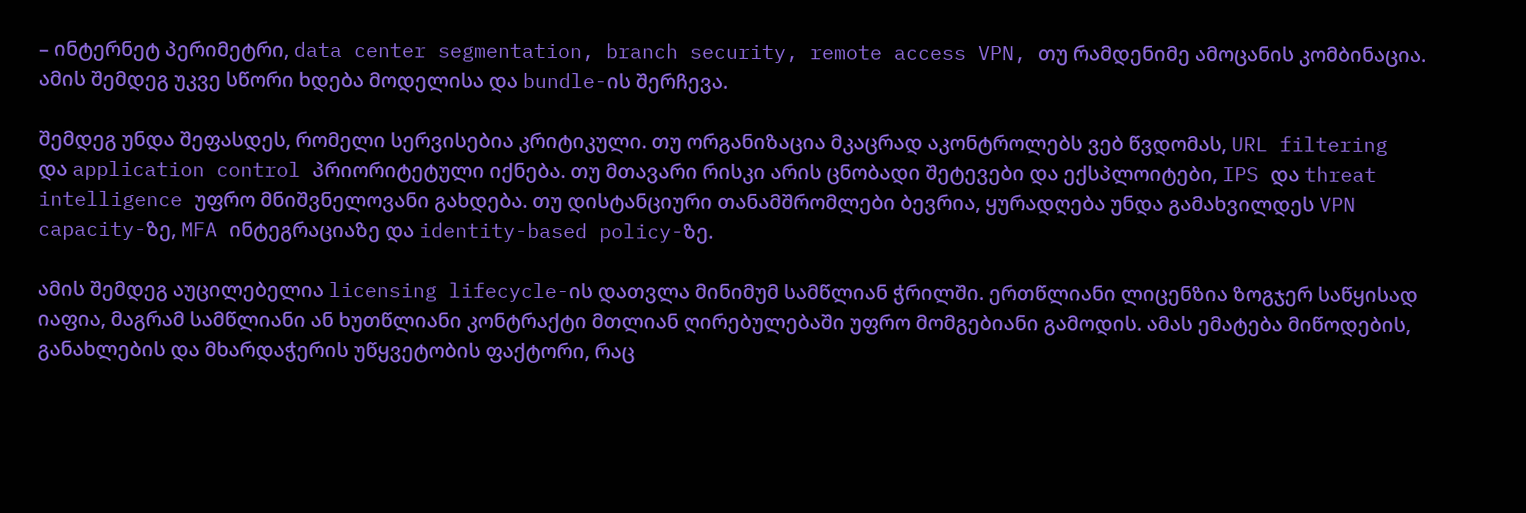– ინტერნეტ პერიმეტრი, data center segmentation, branch security, remote access VPN, თუ რამდენიმე ამოცანის კომბინაცია. ამის შემდეგ უკვე სწორი ხდება მოდელისა და bundle-ის შერჩევა.

შემდეგ უნდა შეფასდეს, რომელი სერვისებია კრიტიკული. თუ ორგანიზაცია მკაცრად აკონტროლებს ვებ წვდომას, URL filtering და application control პრიორიტეტული იქნება. თუ მთავარი რისკი არის ცნობადი შეტევები და ექსპლოიტები, IPS და threat intelligence უფრო მნიშვნელოვანი გახდება. თუ დისტანციური თანამშრომლები ბევრია, ყურადღება უნდა გამახვილდეს VPN capacity-ზე, MFA ინტეგრაციაზე და identity-based policy-ზე.

ამის შემდეგ აუცილებელია licensing lifecycle-ის დათვლა მინიმუმ სამწლიან ჭრილში. ერთწლიანი ლიცენზია ზოგჯერ საწყისად იაფია, მაგრამ სამწლიანი ან ხუთწლიანი კონტრაქტი მთლიან ღირებულებაში უფრო მომგებიანი გამოდის. ამას ემატება მიწოდების, განახლების და მხარდაჭერის უწყვეტობის ფაქტორი, რაც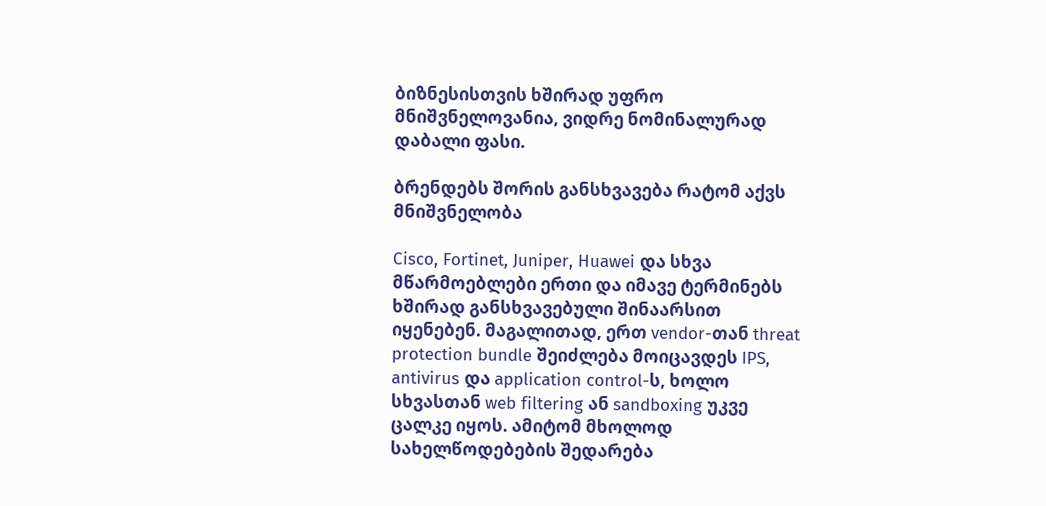ბიზნესისთვის ხშირად უფრო მნიშვნელოვანია, ვიდრე ნომინალურად დაბალი ფასი.

ბრენდებს შორის განსხვავება რატომ აქვს მნიშვნელობა

Cisco, Fortinet, Juniper, Huawei და სხვა მწარმოებლები ერთი და იმავე ტერმინებს ხშირად განსხვავებული შინაარსით იყენებენ. მაგალითად, ერთ vendor-თან threat protection bundle შეიძლება მოიცავდეს IPS, antivirus და application control-ს, ხოლო სხვასთან web filtering ან sandboxing უკვე ცალკე იყოს. ამიტომ მხოლოდ სახელწოდებების შედარება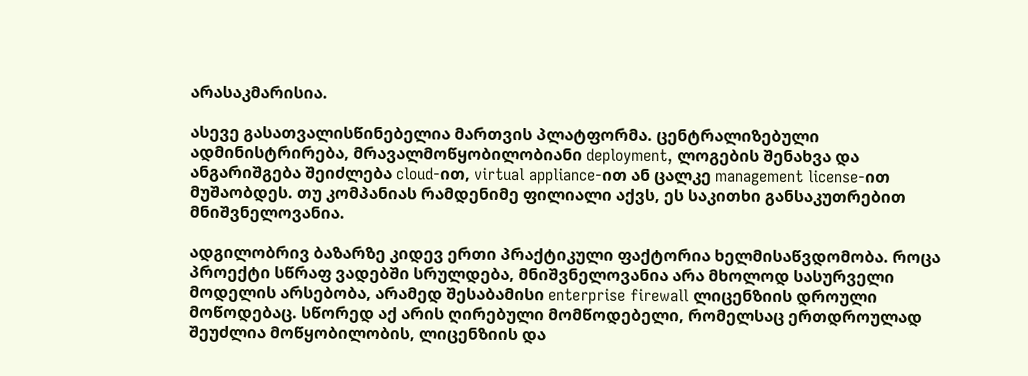არასაკმარისია.

ასევე გასათვალისწინებელია მართვის პლატფორმა. ცენტრალიზებული ადმინისტრირება, მრავალმოწყობილობიანი deployment, ლოგების შენახვა და ანგარიშგება შეიძლება cloud-ით, virtual appliance-ით ან ცალკე management license-ით მუშაობდეს. თუ კომპანიას რამდენიმე ფილიალი აქვს, ეს საკითხი განსაკუთრებით მნიშვნელოვანია.

ადგილობრივ ბაზარზე კიდევ ერთი პრაქტიკული ფაქტორია ხელმისაწვდომობა. როცა პროექტი სწრაფ ვადებში სრულდება, მნიშვნელოვანია არა მხოლოდ სასურველი მოდელის არსებობა, არამედ შესაბამისი enterprise firewall ლიცენზიის დროული მოწოდებაც. სწორედ აქ არის ღირებული მომწოდებელი, რომელსაც ერთდროულად შეუძლია მოწყობილობის, ლიცენზიის და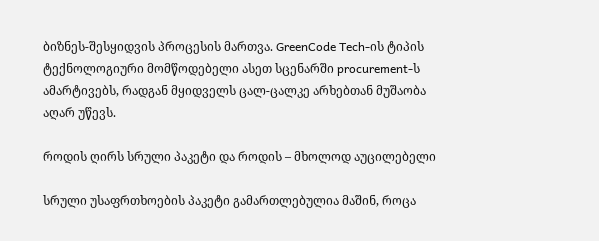ბიზნეს-შესყიდვის პროცესის მართვა. GreenCode Tech-ის ტიპის ტექნოლოგიური მომწოდებელი ასეთ სცენარში procurement-ს ამარტივებს, რადგან მყიდველს ცალ-ცალკე არხებთან მუშაობა აღარ უწევს.

როდის ღირს სრული პაკეტი და როდის – მხოლოდ აუცილებელი

სრული უსაფრთხოების პაკეტი გამართლებულია მაშინ, როცა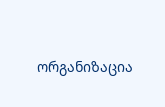ორგანიზაცია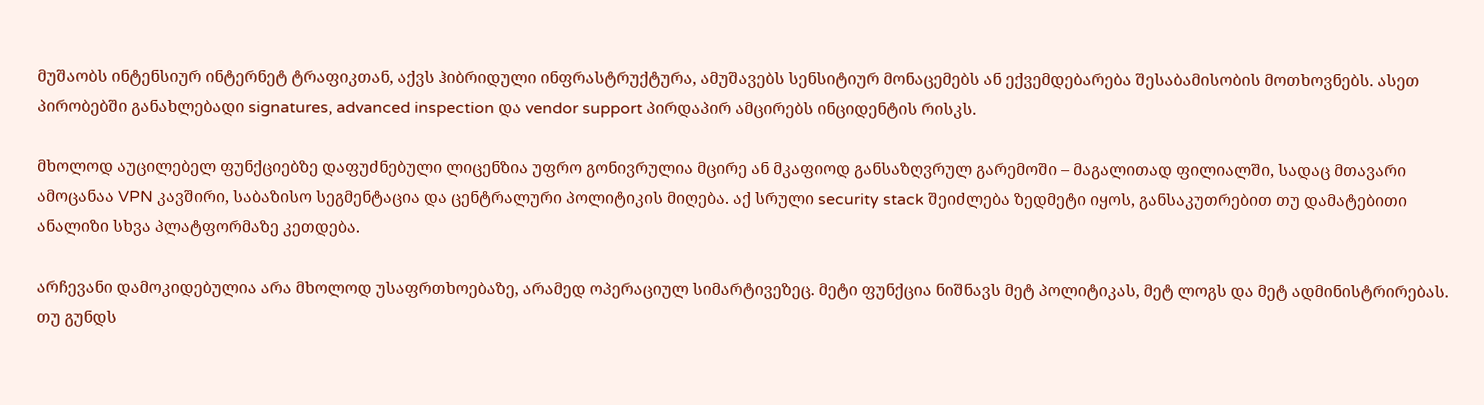მუშაობს ინტენსიურ ინტერნეტ ტრაფიკთან, აქვს ჰიბრიდული ინფრასტრუქტურა, ამუშავებს სენსიტიურ მონაცემებს ან ექვემდებარება შესაბამისობის მოთხოვნებს. ასეთ პირობებში განახლებადი signatures, advanced inspection და vendor support პირდაპირ ამცირებს ინციდენტის რისკს.

მხოლოდ აუცილებელ ფუნქციებზე დაფუძნებული ლიცენზია უფრო გონივრულია მცირე ან მკაფიოდ განსაზღვრულ გარემოში – მაგალითად ფილიალში, სადაც მთავარი ამოცანაა VPN კავშირი, საბაზისო სეგმენტაცია და ცენტრალური პოლიტიკის მიღება. აქ სრული security stack შეიძლება ზედმეტი იყოს, განსაკუთრებით თუ დამატებითი ანალიზი სხვა პლატფორმაზე კეთდება.

არჩევანი დამოკიდებულია არა მხოლოდ უსაფრთხოებაზე, არამედ ოპერაციულ სიმარტივეზეც. მეტი ფუნქცია ნიშნავს მეტ პოლიტიკას, მეტ ლოგს და მეტ ადმინისტრირებას. თუ გუნდს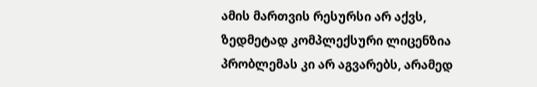ამის მართვის რესურსი არ აქვს, ზედმეტად კომპლექსური ლიცენზია პრობლემას კი არ აგვარებს, არამედ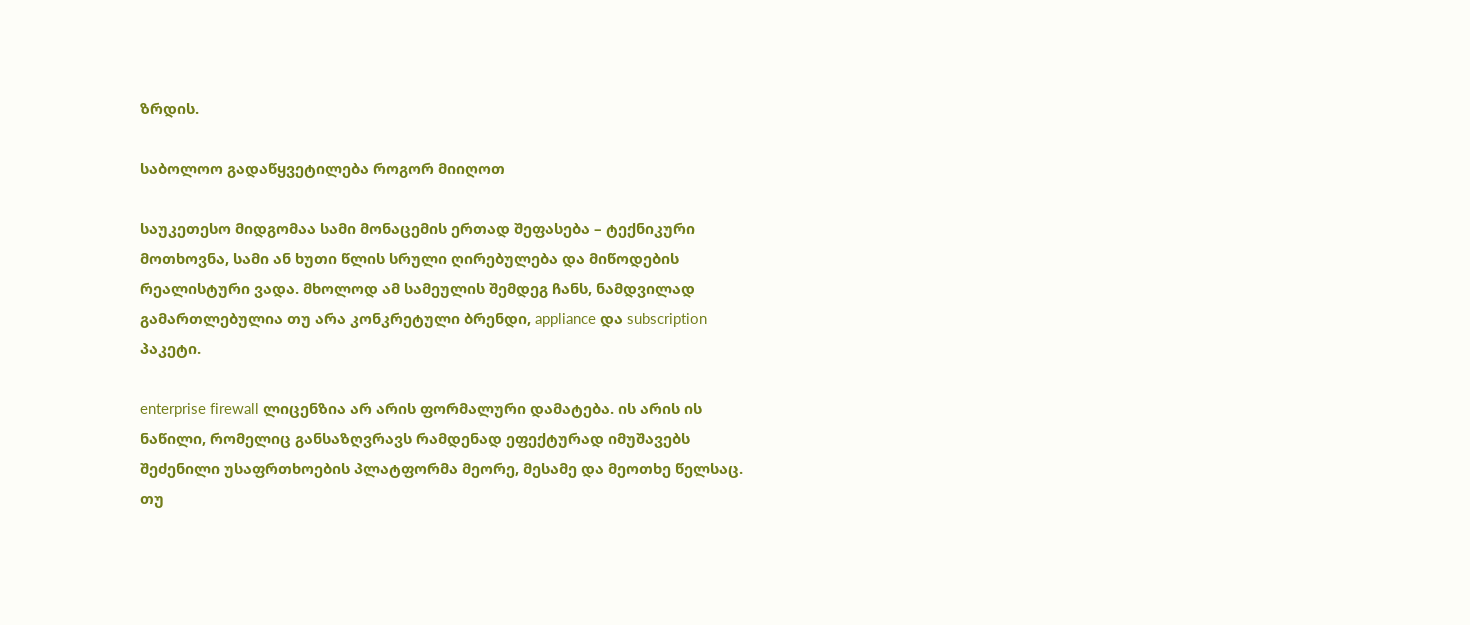ზრდის.

საბოლოო გადაწყვეტილება როგორ მიიღოთ

საუკეთესო მიდგომაა სამი მონაცემის ერთად შეფასება – ტექნიკური მოთხოვნა, სამი ან ხუთი წლის სრული ღირებულება და მიწოდების რეალისტური ვადა. მხოლოდ ამ სამეულის შემდეგ ჩანს, ნამდვილად გამართლებულია თუ არა კონკრეტული ბრენდი, appliance და subscription პაკეტი.

enterprise firewall ლიცენზია არ არის ფორმალური დამატება. ის არის ის ნაწილი, რომელიც განსაზღვრავს რამდენად ეფექტურად იმუშავებს შეძენილი უსაფრთხოების პლატფორმა მეორე, მესამე და მეოთხე წელსაც. თუ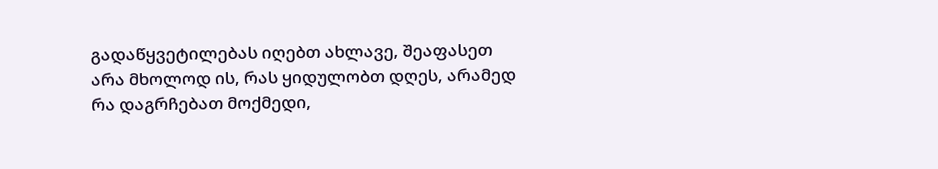გადაწყვეტილებას იღებთ ახლავე, შეაფასეთ არა მხოლოდ ის, რას ყიდულობთ დღეს, არამედ რა დაგრჩებათ მოქმედი,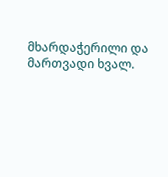მხარდაჭერილი და მართვადი ხვალ.